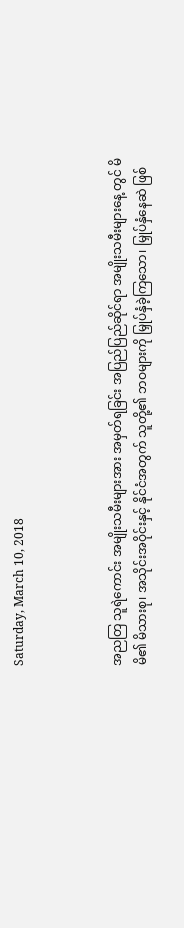Saturday, March 10, 2018



အညတြ သူရဲကောင်း အမျိုးသမီးများအား အမှတ်ရခြင်း အပြည်ပြည်ဆိုင်ရာ အမျိုးသမီးများနေ့ တွင် မိမိ၏ မိသားစု၊ အသိုင်းအဝိုင်းနှင့် နိုင်ငံအတွက် သူတို့၏ ဘဝများကို မြှုပ်နှံခဲ့ကြသော၊ မြှုပ်နှံနေဆဲ ဖြစ်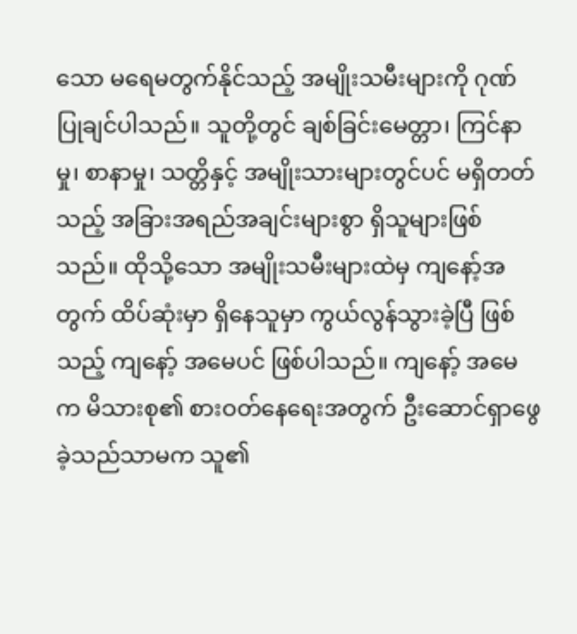သော မရေမတွက်နိုင်သည့် အမျိုးသမီးများကို ဂုဏ်ပြုချင်ပါသည်။ သူတို့တွင် ချစ်ခြင်းမေတ္တာ၊ ကြင်နာမှု၊ စာနာမှု၊ သတ္တိနှင့် အမျိုးသားများတွင်ပင် မရှိတတ်သည့် အခြားအရည်အချင်းများစွာ ရှိသူများဖြစ်သည်။ ထိုသို့သော အမျိုးသမီးများထဲမှ ကျနော့်အတွက် ထိပ်ဆုံးမှာ ရှိနေသူမှာ ကွယ်လွန်သွားခဲ့ပြီ ဖြစ်သည့် ကျနော့် အမေပင် ဖြစ်ပါသည်။ ကျနော့် အမေက မိသားစု၏ စားဝတ်နေရေးအတွက် ဦးဆောင်ရှာဖွေခဲ့သည်သာမက သူ၏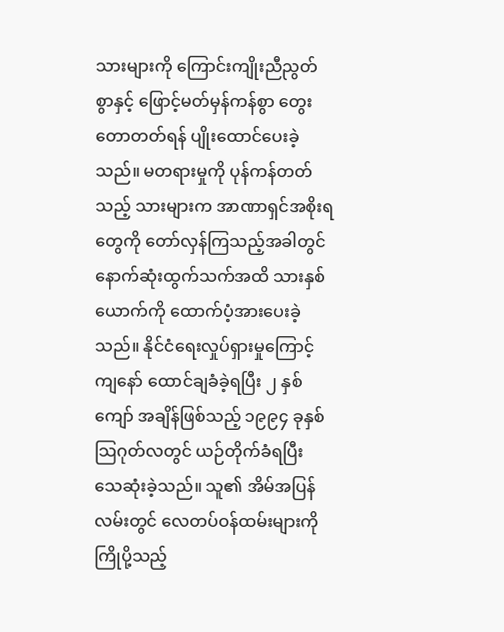သားများကို ကြောင်းကျိုးညီညွတ်စွာနှင့် ဖြောင့်မတ်မှန်ကန်စွာ တွေးတောတတ်ရန် ပျိုးထောင်ပေးခဲ့သည်။ မတရားမှုကို ပုန်ကန်တတ်သည့် သားများက အာဏာရှင်အစိုးရတွေကို တော်လှန်ကြသည့်အခါတွင် နောက်ဆုံးထွက်သက်အထိ သားနှစ်ယောက်ကို ထောက်ပံ့အားပေးခဲ့သည်။ နိုင်ငံရေးလှုပ်ရှားမှုကြောင့် ကျနော် ထောင်ချခံခဲ့ရပြီး ၂ နှစ်ကျော် အချိန်ဖြစ်သည့် ၁၉၉၄ ခုနှစ် သြဂုတ်လတွင် ယဉ်တိုက်ခံရပြီး သေဆုံးခဲ့သည်။ သူ၏ အိမ်အပြန်လမ်းတွင် လေတပ်ဝန်ထမ်းများကို ကြိုပို့သည့်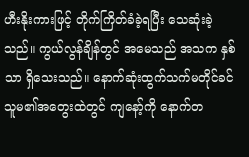ဟီးနိုးကားဖြင့် တိုက်ကြိတ်ခံခဲ့ရပြီး သေဆုံးခဲ့သည်။ ကွယ်လွန်ချိန်တွင် အမေသည် အသက နှစ်သာ ရှိသေးသည်။ နောက်ဆုံးထွက်သက်မတိုင်ခင် သူမ၏အတွေးထဲတွင် ကျနော့်ကို နောက်တ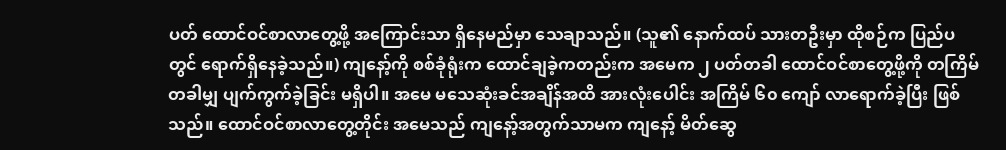ပတ် ထောင်ဝင်စာလာတွေ့ဖို့ အကြောင်းသာ ရှိနေမည်မှာ သေချာသည်။ (သူ၏ နောက်ထပ် သားတဦးမှာ ထိုစဉ်က ပြည်ပတွင် ရောက်ရှိနေခဲ့သည်။) ကျနော့်ကို စစ်ခုံရုံးက ထောင်ချခဲ့ကတည်းက အမေက ၂ ပတ်တခါ ထောင်ဝင်စာတွေ့ဖို့ကို တကြိမ်တခါမျှ ပျက်ကွက်ခဲ့ခြင်း မရှိပါ။ အမေ မသေဆုံးခင်အချိန်အထိ အားလုံးပေါင်း အကြိမ် ၆၀ ကျော် လာရောက်ခဲ့ပြီး ဖြစ်သည်။ ထောင်ဝင်စာလာတွေ့တိုင်း အမေသည် ကျနော့်အတွက်သာမက ကျနော့် မိတ်ဆွေ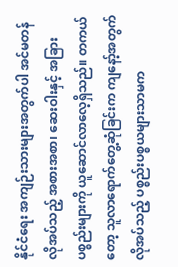နိုင်ငံရေး အကျဉ်းသားများအတွက်ပါ အင်မတန် လိုအပ်သည့် အစားအစာ၊ ဆေးဝါးနှင့် အခြားပစ္စည်းများကို ယူဆောင်လာလေ့ရှိသည်။ တကယ်တော့ သူလာရောက်တွေ့ဆုံခြင်းက ကျနော့်အတွက် လိုအပ်သည့် ပစ္စည်းပစ္စယများသာမက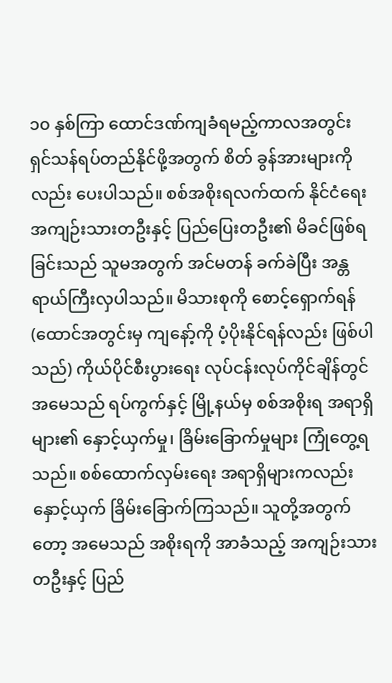၁၀ နှစ်ကြာ ထောင်ဒဏ်ကျခံရမည့်ကာလအတွင်း ရှင်သန်ရပ်တည်နိုင်ဖို့အတွက် စိတ် ခွန်အားများကိုလည်း ပေးပါသည်။ စစ်အစိုးရလက်ထက် နိုင်ငံရေး အကျဉ်းသားတဦးနှင့် ပြည်ပြေးတဦး၏ မိခင်ဖြစ်ရခြင်းသည် သူမအတွက် အင်မတန် ခက်ခဲပြီး အန္တရာယ်ကြီးလှပါသည်။ မိသားစုကို စောင့်ရှောက်ရန် (ထောင်အတွင်းမှ ကျနော့်ကို ပံ့ပိုးနိုင်ရန်လည်း ဖြစ်ပါသည်) ကိုယ်ပိုင်စီးပွားရေး လုပ်ငန်းလုပ်ကိုင်ချိန်တွင် အမေသည် ရပ်ကွက်နှင့် မြို့နယ်မှ စစ်အစိုးရ အရာရှိများ၏ နှောင့်ယှက်မှု၊ ခြိမ်းခြောက်မှုများ ကြုံတွေ့ရသည်။ စစ်ထောက်လှမ်းရေး အရာရှိများကလည်း နှောင့်ယှက် ခြိမ်းခြောက်ကြသည်။ သူတို့အတွက်တော့ အမေသည် အစိုးရကို အာခံသည့် အကျဉ်းသားတဦးနှင့် ပြည်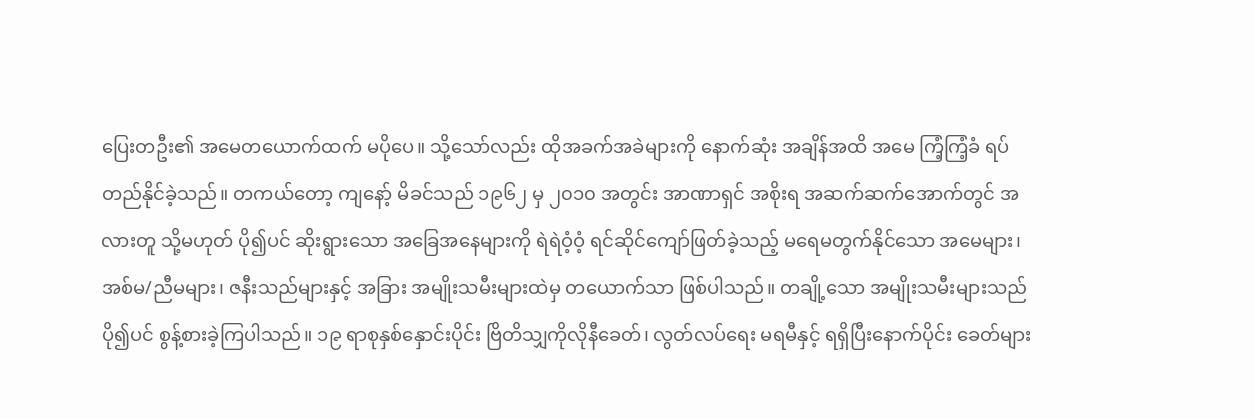ပြေးတဦး၏ အမေတယောက်ထက် မပိုပေ။ သို့သော်လည်း ထိုအခက်အခဲများကို နောက်ဆုံး အချိန်အထိ အမေ ကြံ့ကြံ့ခံ ရပ်တည်နိုင်ခဲ့သည်။ တကယ်တော့ ကျနော့် မိခင်သည် ၁၉၆၂ မှ ၂၀၁၀ အတွင်း အာဏာရှင် အစိုးရ အဆက်ဆက်အောက်တွင် အလားတူ သို့မဟုတ် ပို၍ပင် ဆိုးရွားသော အခြေအနေများကို ရဲရဲဝံ့ဝံ့ ရင်ဆိုင်ကျော်ဖြတ်ခဲ့သည့် မရေမတွက်နိုင်သော အမေများ၊ အစ်မ/ညီမများ၊ ဇနီးသည်များနှင့် အခြား အမျိုးသမီးများထဲမှ တယောက်သာ ဖြစ်ပါသည်။ တချို့သော အမျိုးသမီးများသည် ပို၍ပင် စွန့်စားခဲ့ကြပါသည်။ ၁၉ ရာစုနှစ်နှောင်းပိုင်း ဗြိတိသျှကိုလိုနီခေတ်၊ လွတ်လပ်ရေး မရမီနှင့် ရရှိပြီးနောက်ပိုင်း ခေတ်များ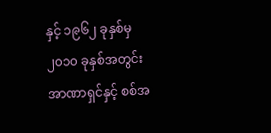နှင့် ၁၉၆၂ ခုနှစ်မှ ၂၀၁၀ ခုနှစ်အတွင်း အာဏာရှင်နှင့် စစ်အ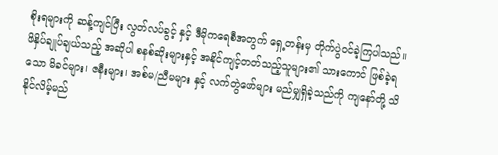စိုးရများကို ဆန့်ကျင်ပြီး လွတ်လပ်ခွင့် နှင့် ဒီမိုကရေစီအတွက် ရှေ့တန်းမှ တိုက်ပွဲဝင်ခဲ့ကြပါသည်။ ဖိနှိပ်ချုပ်ချယ်သည့် အဆိုပါ စနစ်ဆိုးများနှင့် အနိုင်ကျင့်တတ်သည့်သူများ၏ သားကောင် ဖြစ်ခဲ့ရသော မိခင်များ၊ ဇနီးများ၊ အစ်မ/ညီမများ နှင့် လက်တွဲဖော်များ မည်မျှရှိခဲ့သည်ကို ကျနော်တို့ သိနိုင်လိမ့်မည်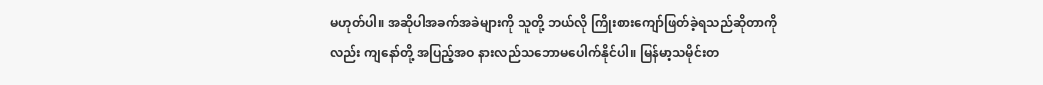မဟုတ်ပါ။ အဆိုပါအခက်အခဲများကို သူတို့ ဘယ်လို ကြိုးစားကျော်ဖြတ်ခဲ့ရသည်ဆိုတာကိုလည်း ကျနော်တို့ အပြည့်အဝ နားလည်သဘောမပေါက်နိုင်ပါ။ မြန်မာ့သမိုင်းတ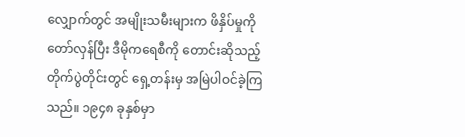လျှောက်တွင် အမျိုးသမီးများက ဖိနှိပ်မှုကို တော်လှန်ပြီး ဒီမိုကရေစီကို တောင်းဆိုသည့် တိုက်ပွဲတိုင်းတွင် ရှေ့တန်းမှ အမြဲပါဝင်ခဲ့ကြသည်။ ၁၉၄၈ ခုနှစ်မှာ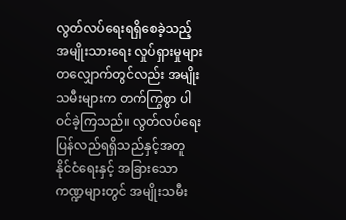လွတ်လပ်ရေးရရှိစေခဲ့သည့် အမျိုးသားရေး လှုပ်ရှားမှုများ တလျှောက်တွင်လည်း အမျိုးသမီးများက တက်ကြွစွာ ပါဝင်ခဲ့ကြသည်။ လွတ်လပ်ရေး ပြန်လည်ရရှိသည်နှင့်အတူ နိုင်ငံရေးနှင့် အခြားသော ကဏ္ဍများတွင် အမျိုးသမီး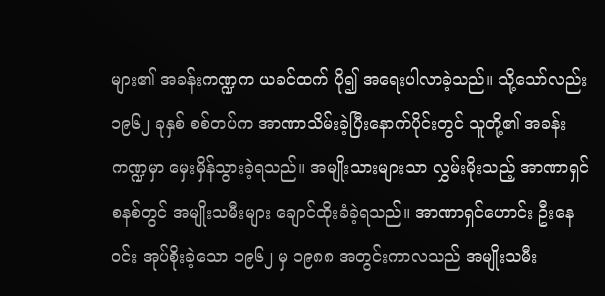များ၏ အခန်းကဏ္ဍက ယခင်ထက် ပို၍ အရေးပါလာခဲ့သည်။ သို့သော်လည်း ၁၉၆၂ ခုနှစ် စစ်တပ်က အာဏာသိမ်းခဲ့ပြီးနောက်ပိုင်းတွင် သူတို့၏ အခန်းကဏ္ဍမှာ မှေးမှိန်သွားခဲ့ရသည်။ အမျိုးသားများသာ လွှမ်းမိုးသည့် အာဏာရှင်စနစ်တွင် အမျိုးသမီးများ ချောင်ထိုးခံခဲ့ရသည်။ အာဏာရှင်ဟောင်း ဦးနေဝင်း အုပ်စိုးခဲ့သော ၁၉၆၂ မှ ၁၉၈၈ အတွင်းကာလသည် အမျိုးသမီး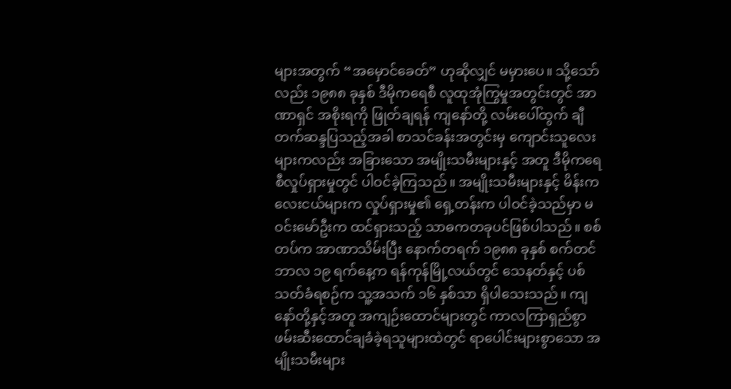များအတွက် “အမှောင်ခေတ်” ဟုဆိုလျှင် မမှားပေ။ သို့သော်လည်း ၁၉၈၈ ခုနှစ် ဒီမိုကရေစီ လူထုအုံကြွမှုအတွင်းတွင် အာဏာရှင် အစိုးရကို ဖြုတ်ချရန် ကျနော်တို့ လမ်းပေါ်ထွက် ချီတက်ဆန္ဒပြသည့်အခါ စာသင်ခန်းအတွင်းမှ ကျောင်းသူလေးများကလည်း အခြားသော အမျိုးသမီးများနှင့် အတူ ဒီမိုကရေစီလှုပ်ရှားမှုတွင် ပါဝင်ခဲ့ကြသည်။ အမျိုးသမီးများနှင့် မိန်းကလေးငယ်များက လှုပ်ရှားမှု၏ ရှေ့တန်းက ပါဝင်ခဲ့သည်မှာ မဝင်းမော်ဦးက ထင်ရှားသည့် သာဓကတခုပင်ဖြစ်ပါသည်။ စစ်တပ်က အာဏာသိမ်းပြီး နောက်တရက် ၁၉၈၈ ခုနှစ် စက်တင်ဘာလ ၁၉ ရက်နေ့က ရန်ကုန်မြို့လယ်တွင် သေနတ်နှင့် ပစ်သတ်ခံရစဉ်က သူ့အသက် ၁၆ နှစ်သာ ရှိပါသေးသည်။ ကျနော်တို့နှင့်အတူ အကျဉ်းထောင်များတွင် ကာလကြာရှည်စွာ ဖမ်းဆီးထောင်ချခံခဲ့ရသူများထဲတွင် ရာပေါင်းများစွာသော အမျိုးသမီးများ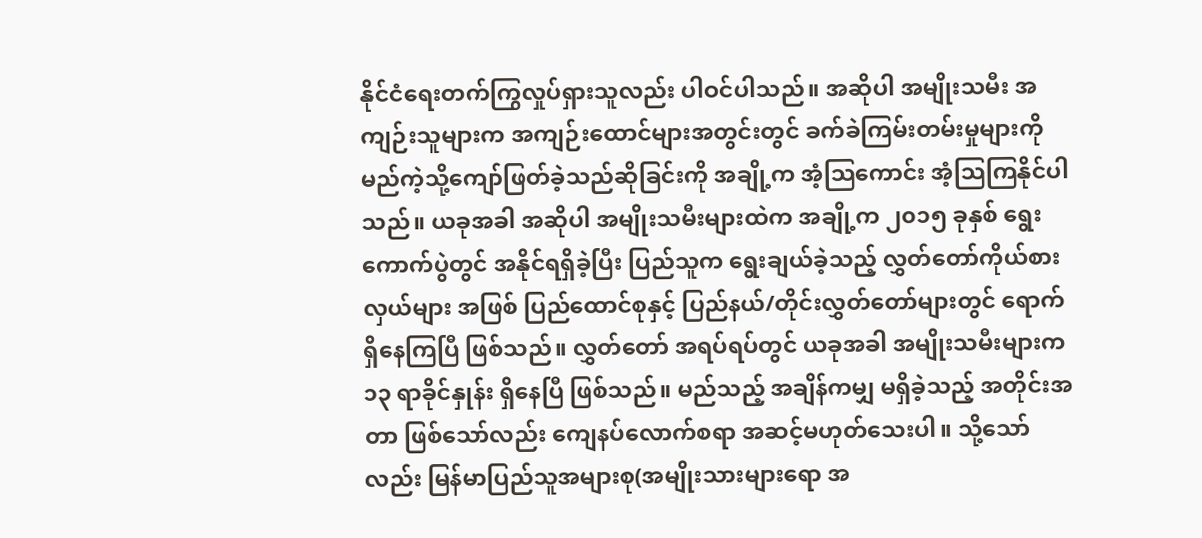နိုင်ငံရေးတက်ကြွလှုပ်ရှားသူလည်း ပါဝင်ပါသည်။ အဆိုပါ အမျိုးသမီး အကျဉ်းသူများက အကျဉ်းထောင်များအတွင်းတွင် ခက်ခဲကြမ်းတမ်းမှုများကို မည်ကဲ့သို့ကျော်ဖြတ်ခဲ့သည်ဆိုခြင်းကို အချို့က အံ့သြကောင်း အံ့သြကြနိုင်ပါသည်။ ယခုအခါ အဆိုပါ အမျိုးသမီးများထဲက အချို့က ၂၀၁၅ ခုနှစ် ရွေးကောက်ပွဲတွင် အနိုင်ရရှိခဲ့ပြီး ပြည်သူက ရွေးချယ်ခဲ့သည့် လွှတ်တော်ကိုယ်စားလှယ်များ အဖြစ် ပြည်ထောင်စုနှင့် ပြည်နယ်/တိုင်းလွှတ်တော်များတွင် ရောက်ရှိနေကြပြီ ဖြစ်သည်။ လွှတ်တော် အရပ်ရပ်တွင် ယခုအခါ အမျိုးသမီးများက ၁၃ ရာခိုင်နှုန်း ရှိနေပြီ ဖြစ်သည်။ မည်သည့် အချိန်ကမျှ မရှိခဲ့သည့် အတိုင်းအတာ ဖြစ်သော်လည်း ကျေနပ်လောက်စရာ အဆင့်မဟုတ်သေးပါ။ သို့သော်လည်း မြန်မာပြည်သူအများစု(အမျိုးသားများရော အ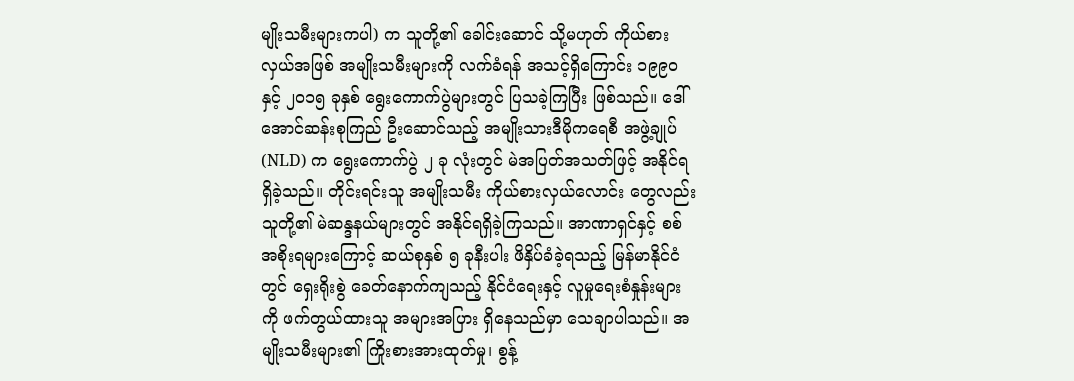မျိုးသမီးများကပါ) က သူတို့၏ ခေါင်းဆောင် သို့မဟုတ် ကိုယ်စားလှယ်အဖြစ် အမျိုးသမီးများကို လက်ခံရန် အသင့်ရှိကြောင်း ၁၉၉၀ နှင့် ၂၀၁၅ ခုနှစ် ရွေးကောက်ပွဲများတွင် ပြသခဲ့ကြပြီး ဖြစ်သည်။ ဒေါ်အောင်ဆန်းစုကြည် ဦးဆောင်သည့် အမျိုးသားဒီမိုကရေစီ အဖွဲ့ချုပ် (NLD) က ရွေးကောက်ပွဲ ၂ ခု လုံးတွင် မဲအပြတ်အသတ်ဖြင့် အနိုင်ရရှိခဲ့သည်။ တိုင်းရင်းသူ အမျိုးသမီး ကိုယ်စားလှယ်လောင်း တွေလည်း သူတို့၏ မဲဆန္ဒနယ်များတွင် အနိုင်ရရှိခဲ့ကြသည်။ အာဏာရှင်နှင့် စစ်အစိုးရများကြောင့် ဆယ်စုနှစ် ၅ ခုနီးပါး ဖိနှိပ်ခံခဲ့ရသည့် မြန်မာနိုင်ငံတွင် ရှေးရိုးစွဲ ခေတ်နောက်ကျသည့် နိုင်ငံရေးနှင့် လူမှုရေးစံနှုန်းများကို ဖက်တွယ်ထားသူ အများအပြား ရှိနေသည်မှာ သေချာပါသည်။ အမျိုးသမီးများ၏ ကြိုးစားအားထုတ်မှု၊ စွန့်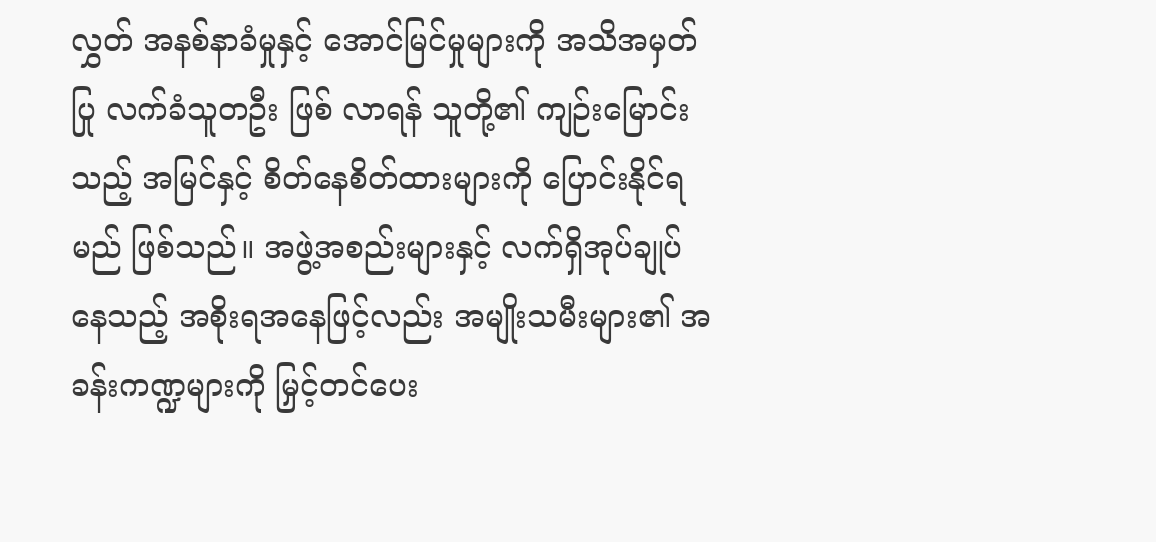လွှတ် အနစ်နာခံမှုနှင့် အောင်မြင်မှုများကို အသိအမှတ်ပြု လက်ခံသူတဦး ဖြစ် လာရန် သူတို့၏ ကျဉ်းမြောင်းသည့် အမြင်နှင့် စိတ်နေစိတ်ထားများကို ပြောင်းနိုင်ရမည် ဖြစ်သည်။ အဖွဲ့အစည်းများနှင့် လက်ရှိအုပ်ချုပ်နေသည့် အစိုးရအနေဖြင့်လည်း အမျိုးသမီးများ၏ အခန်းကဏ္ဍများကို မြှင့်တင်ပေး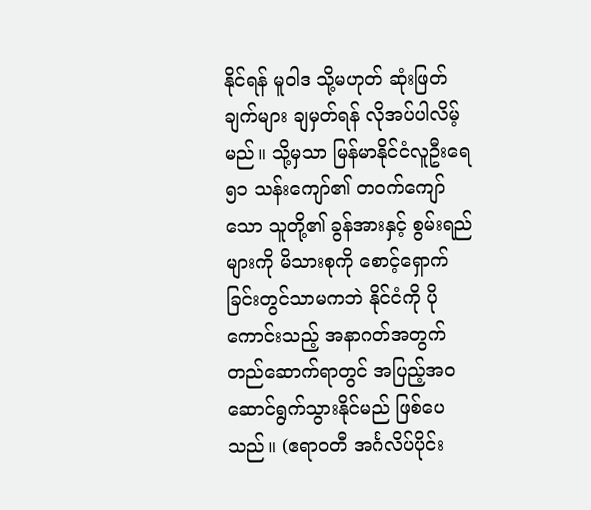နိုင်ရန် မူဝါဒ သို့မဟုတ် ဆုံးဖြတ်ချက်များ ချမှတ်ရန် လိုအပ်ပါလိမ့်မည်။ သို့မှသာ မြန်မာနိုင်ငံလူဦးရေ ၅၁ သန်းကျော်၏ တဝက်ကျော်သော သူတို့၏ ခွန်အားနှင့် စွမ်းရည်များကို မိသားစုကို စောင့်ရှောက်ခြင်းတွင်သာမကဘဲ နိုင်ငံကို ပိုကောင်းသည့် အနာဂတ်အတွက် တည်ဆောက်ရာတွင် အပြည့်အ၀ ဆောင်ရွက်သွားနိုင်မည် ဖြစ်ပေသည်။ (ဧရာဝတီ အင်္ဂလိပ်ပိုင်း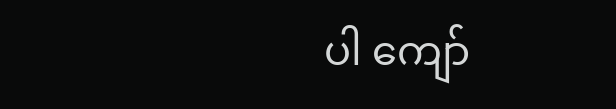ပါ ကျော်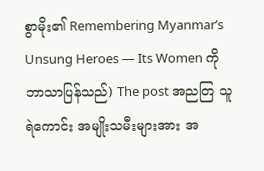စွာမိုး၏ Remembering Myanmar’s Unsung Heroes — Its Women ကို ဘာသာပြန်သည်) The post အညတြ သူရဲကောင်း အမျိုးသမီးများအား အ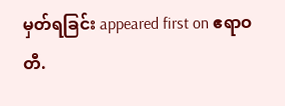မှတ်ရခြင်း appeared first on ဧရာဝတီ.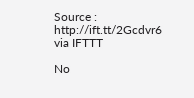Source : http://ift.tt/2Gcdvr6
via IFTTT

No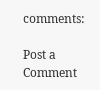comments:

Post a Comment